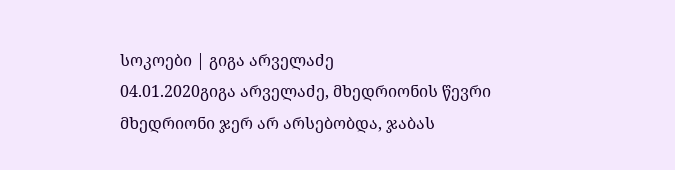სოკოები | გიგა არველაძე
04.01.2020გიგა არველაძე, მხედრიონის წევრი
მხედრიონი ჯერ არ არსებობდა, ჯაბას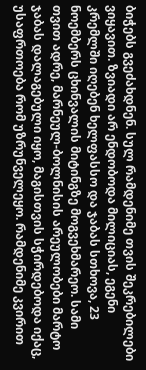ბიჭებს გვეძახდნენ. სულ რამდენიმე თვის შეკრებილები ვიყავით. ზვიადი არ ენდობოდა მილიციას, ეგენი კრემლში იღებენ ხელფასსო და ჯაბას სთხოვა, 23 ნოემბერს ცხინვალის მიტინგზე მოგვეხმარეო. სამი თვით ადრე, მარნეულ-ბოლნისის არეულობები მარტო ჯაბას დალაგებული იყო, მაგისთვის სჭირდებოდა იქაც, უსაფრთოება რომ უზრუნველეყო. რამდენიმე კვირით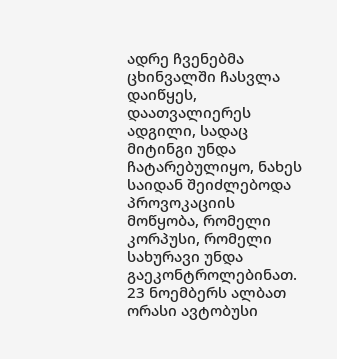ადრე ჩვენებმა ცხინვალში ჩასვლა დაიწყეს, დაათვალიერეს ადგილი, სადაც მიტინგი უნდა ჩატარებულიყო, ნახეს საიდან შეიძლებოდა პროვოკაციის მოწყობა, რომელი კორპუსი, რომელი სახურავი უნდა გაეკონტროლებინათ.
23 ნოემბერს ალბათ ორასი ავტობუსი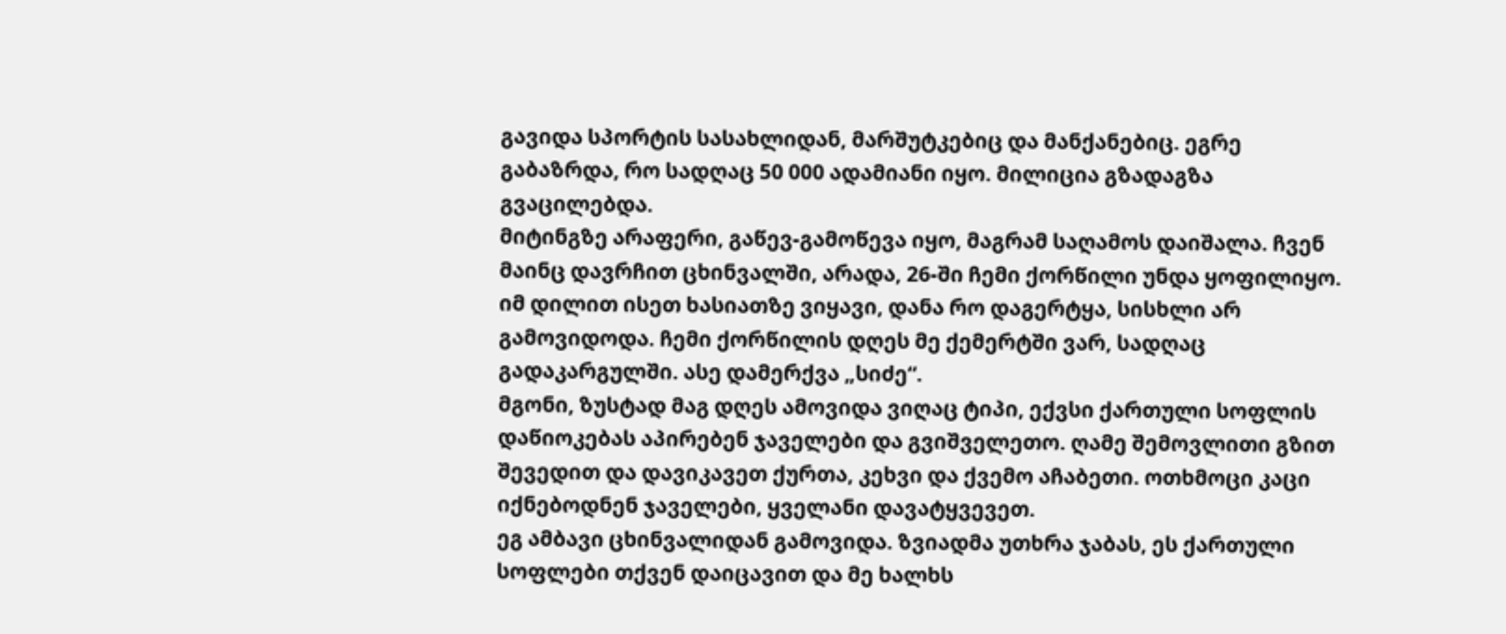გავიდა სპორტის სასახლიდან, მარშუტკებიც და მანქანებიც. ეგრე გაბაზრდა, რო სადღაც 50 000 ადამიანი იყო. მილიცია გზადაგზა გვაცილებდა.
მიტინგზე არაფერი, გაწევ-გამოწევა იყო, მაგრამ საღამოს დაიშალა. ჩვენ მაინც დავრჩით ცხინვალში, არადა, 26-ში ჩემი ქორწილი უნდა ყოფილიყო. იმ დილით ისეთ ხასიათზე ვიყავი, დანა რო დაგერტყა, სისხლი არ გამოვიდოდა. ჩემი ქორწილის დღეს მე ქემერტში ვარ, სადღაც გადაკარგულში. ასე დამერქვა „სიძე“.
მგონი, ზუსტად მაგ დღეს ამოვიდა ვიღაც ტიპი, ექვსი ქართული სოფლის დაწიოკებას აპირებენ ჯაველები და გვიშველეთო. ღამე შემოვლითი გზით შევედით და დავიკავეთ ქურთა, კეხვი და ქვემო აჩაბეთი. ოთხმოცი კაცი იქნებოდნენ ჯაველები, ყველანი დავატყვევეთ.
ეგ ამბავი ცხინვალიდან გამოვიდა. ზვიადმა უთხრა ჯაბას, ეს ქართული სოფლები თქვენ დაიცავით და მე ხალხს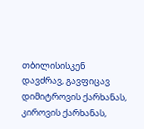თბილისისკენ დავძრავ, გავფიცავ დიმიტროვის ქარხანას, კიროვის ქარხანას,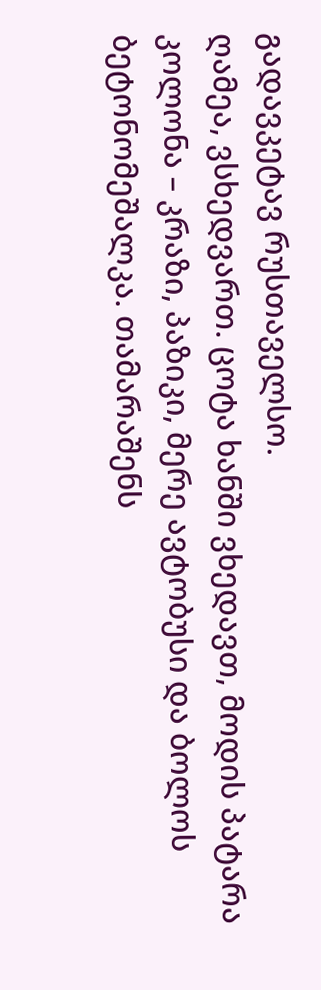გადავკეტავ რუსთაველსო.
ღამეა, ვსხედვართ. ცოტა ხანში ვხედავთ, მოდის პატარა კოლონა – კრაზი, პაზიკი, მერე ავტობუსი და ბოლოს ბეტონომეშალკა. თამარაშენს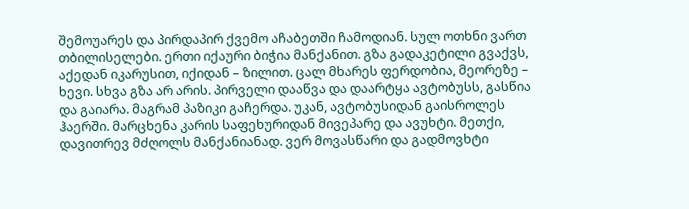შემოუარეს და პირდაპირ ქვემო აჩაბეთში ჩამოდიან. სულ ოთხნი ვართ თბილისელები. ერთი იქაური ბიჭია მანქანით. გზა გადაკეტილი გვაქვს, აქედან იკარუსით, იქიდან – ზილით. ცალ მხარეს ფერდობია, მეორეზე – ხევი. სხვა გზა არ არის. პირველი დააწვა და დაარტყა ავტობუსს, გასწია და გაიარა. მაგრამ პაზიკი გაჩერდა. უკან, ავტობუსიდან გაისროლეს ჰაერში. მარცხენა კარის საფეხურიდან მივეპარე და ავუხტი. მეთქი, დავითრევ მძღოლს მანქანიანად. ვერ მოვასწარი და გადმოვხტი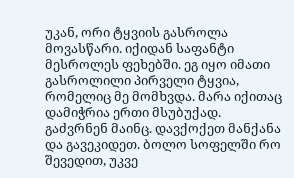უკან, ორი ტყვიის გასროლა მოვასწარი. იქიდან საფანტი მესროლეს ფეხებში. ეგ იყო იმათი გასროლილი პირველი ტყვია, რომელიც მე მომხვდა. მარა იქითაც დამიჭრია ერთი მსუბუქად. გაძვრნენ მაინც. დავქოქეთ მანქანა და გავეკიდეთ. ბოლო სოფელში რო შევედით, უკვე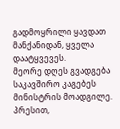გადმოყრილი ყავდათ მანქანიდან, ყველა დაატყვევეს.
მეორე დღეს გვადგება საკავშირო კაგებეს მინისტრის მოადგილე. პრესით,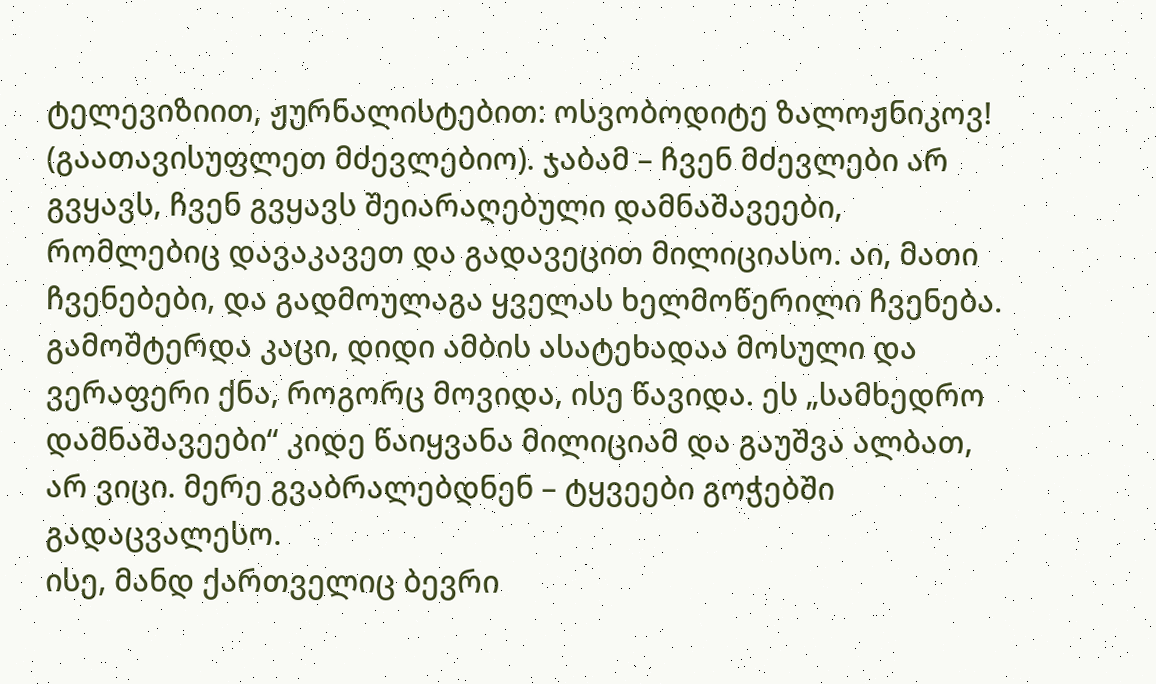ტელევიზიით, ჟურნალისტებით: ოსვობოდიტე ზალოჟნიკოვ! (გაათავისუფლეთ მძევლებიო). ჯაბამ – ჩვენ მძევლები არ გვყავს, ჩვენ გვყავს შეიარაღებული დამნაშავეები, რომლებიც დავაკავეთ და გადავეცით მილიციასო. აი, მათი ჩვენებები, და გადმოულაგა ყველას ხელმოწერილი ჩვენება. გამოშტერდა კაცი, დიდი ამბის ასატეხადაა მოსული და ვერაფერი ქნა, როგორც მოვიდა, ისე წავიდა. ეს „სამხედრო დამნაშავეები“ კიდე წაიყვანა მილიციამ და გაუშვა ალბათ, არ ვიცი. მერე გვაბრალებდნენ – ტყვეები გოჭებში გადაცვალესო.
ისე, მანდ ქართველიც ბევრი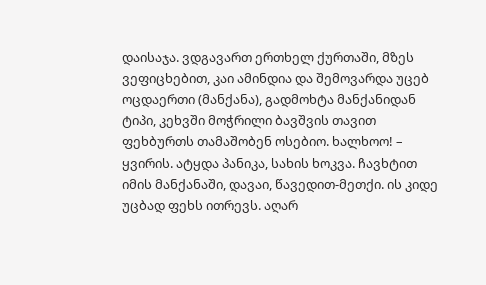დაისაჯა. ვდგავართ ერთხელ ქურთაში, მზეს ვეფიცხებით, კაი ამინდია და შემოვარდა უცებ ოცდაერთი (მანქანა), გადმოხტა მანქანიდან ტიპი, კეხვში მოჭრილი ბავშვის თავით ფეხბურთს თამაშობენ ოსებიო. ხალხოო! – ყვირის. ატყდა პანიკა, სახის ხოკვა. ჩავხტით იმის მანქანაში, დავაი, წავედით-მეთქი. ის კიდე უცბად ფეხს ითრევს. აღარ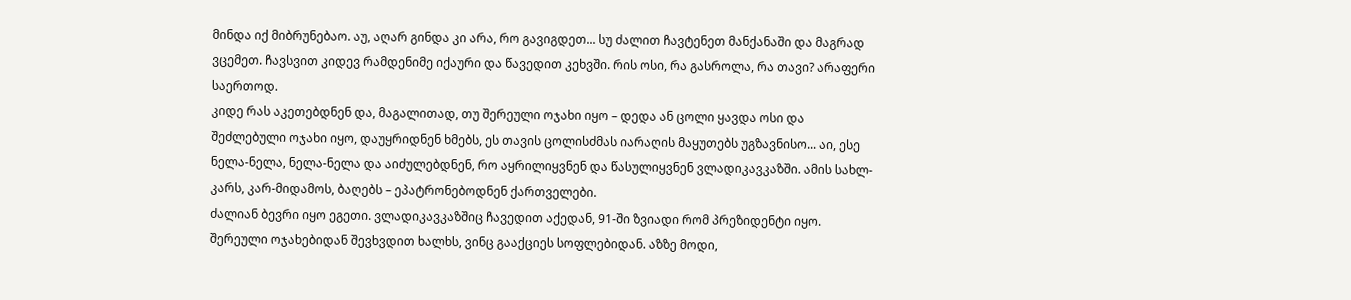მინდა იქ მიბრუნებაო. აუ, აღარ გინდა კი არა, რო გავიგდეთ... სუ ძალით ჩავტენეთ მანქანაში და მაგრად ვცემეთ. ჩავსვით კიდევ რამდენიმე იქაური და წავედით კეხვში. რის ოსი, რა გასროლა, რა თავი? არაფერი საერთოდ.
კიდე რას აკეთებდნენ და, მაგალითად, თუ შერეული ოჯახი იყო – დედა ან ცოლი ყავდა ოსი და შეძლებული ოჯახი იყო, დაუყრიდნენ ხმებს, ეს თავის ცოლისძმას იარაღის მაყუთებს უგზავნისო... აი, ესე ნელა-ნელა, ნელა-ნელა და აიძულებდნენ, რო აყრილიყვნენ და წასულიყვნენ ვლადიკავკაზში. ამის სახლ-კარს, კარ-მიდამოს, ბაღებს – ეპატრონებოდნენ ქართველები.
ძალიან ბევრი იყო ეგეთი. ვლადიკავკაზშიც ჩავედით აქედან, 91-ში ზვიადი რომ პრეზიდენტი იყო. შერეული ოჯახებიდან შევხვდით ხალხს, ვინც გააქციეს სოფლებიდან. აზზე მოდი,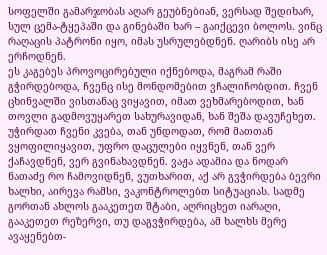სოფელში გამარჯობას აღარ გეუბნებიან, ვერსად შედიხარ, სულ ცემა-ტყეპაში და გინებაში ხარ – გაიქცევი ბოლოს. ვინც რაღაცის პატრონი იყო, იმას უსრულებდნენ. ღარიბს ისე არ ერჩოდნენ.
ეს კაგებეს პროვოცირებული იქნებოდა, მაგრამ რაში გჭირდებოდა, ჩვენც ისე მონდომებით ვჩალიჩობდით. ჩვენ ცხინვალში ვისთანაც ვიყავით, იმათ ვეხმარებოდით, ხან თოვლი გადმოვუყარეთ სახურავიდან, ხან შეშა დავუჩეხეთ. უჭირდათ ჩვენი კვება, თან უნდოდათ, რომ მათთან ვყოფილიყავით, უფრო დაცულები იყვნენ, თან ვერ ქაჩავდნენ, ვერ გვინახავდნენ. ვაჟა ადამია და ნოდარ ნათაძე რო ჩამოვიდნენ, ვუთხარით, აქ არ გვჭირდება ბევრი ხალხი, აირევა რამსი, ვაკონტროლებთ სიტუაციას. სადმე გორთან ახლოს გააკეთეთ შტაბი, აღრიცხეთ იარაღი, გააკეთეთ რეზერვი, თუ დაგვჭირდება, ამ ხალხს მერე ავაყენებთ-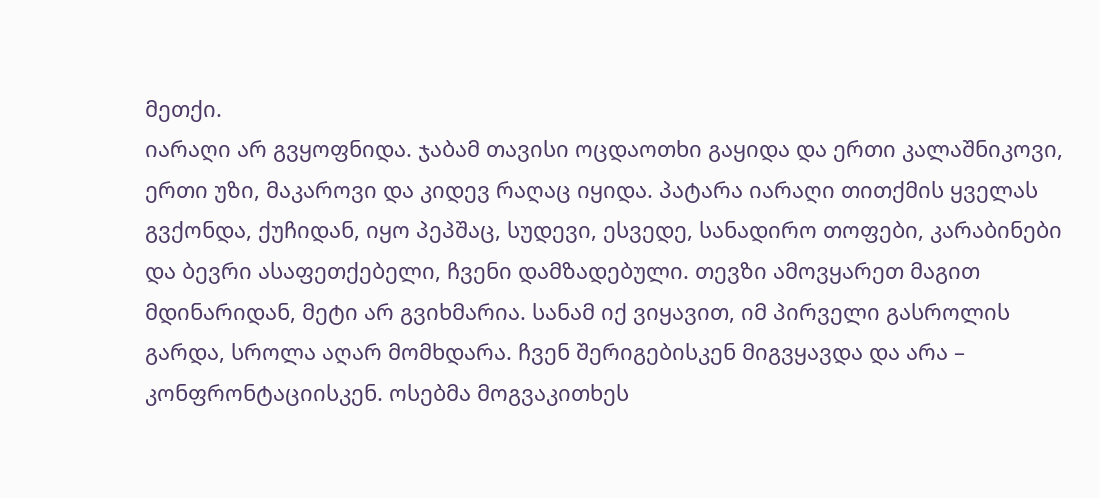მეთქი.
იარაღი არ გვყოფნიდა. ჯაბამ თავისი ოცდაოთხი გაყიდა და ერთი კალაშნიკოვი, ერთი უზი, მაკაროვი და კიდევ რაღაც იყიდა. პატარა იარაღი თითქმის ყველას გვქონდა, ქუჩიდან, იყო პეპშაც, სუდევი, ესვედე, სანადირო თოფები, კარაბინები და ბევრი ასაფეთქებელი, ჩვენი დამზადებული. თევზი ამოვყარეთ მაგით მდინარიდან, მეტი არ გვიხმარია. სანამ იქ ვიყავით, იმ პირველი გასროლის გარდა, სროლა აღარ მომხდარა. ჩვენ შერიგებისკენ მიგვყავდა და არა – კონფრონტაციისკენ. ოსებმა მოგვაკითხეს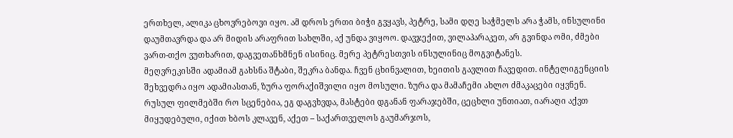ერთხელ, ალიკა ცხოვრებოვი იყო. ამ დროს ერთი ბიჭი გვყავს, პეტრე, სამი დღე საჭმელს არა ჭამს, ინსულინი დაუმთავრდა და არ მიდის არაფრით სახლში, აქ უნდა ვიყოო. დავჯექით, ვილაპარაკეთ, არ გვინდა ომი, ძმები ვართ-თქო ვუთხარით, დაგვეთანხმნენ ისინიც. მერე პეტრესთვის ინსულინიც მოგვიტანეს.
მეღვრეკისში ადამიამ გახსნა შტაბი, შეკრა ბანდა. ჩვენ ცხინვალით, ხეითის გავლით ჩავედით. ინტელიგენციის შეხვედრა იყო ადამიასთან, ზურა ფორაქიშვილი იყო მოსული. ზურა და მამაჩემი ახლო ძმაკაცები იყვნენ. რუსულ ფილმებში რო სცენებია, ეგ დაგვხვდა, მასტები დგანან ფარაჯებში, ცეცხლი უნთიათ, იარაღი აქვთ მიყუდებული, იქით ხბოს კლავენ, აქეთ – საქართველოს გაუმარჯოს,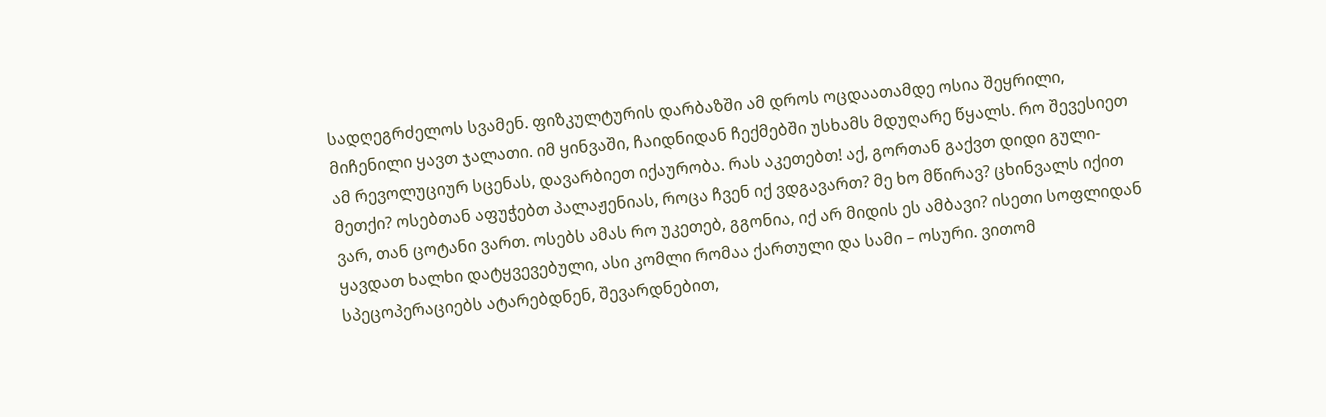სადღეგრძელოს სვამენ. ფიზკულტურის დარბაზში ამ დროს ოცდაათამდე ოსია შეყრილი, მიჩენილი ყავთ ჯალათი. იმ ყინვაში, ჩაიდნიდან ჩექმებში უსხამს მდუღარე წყალს. რო შევესიეთ ამ რევოლუციურ სცენას, დავარბიეთ იქაურობა. რას აკეთებთ! აქ, გორთან გაქვთ დიდი გული-მეთქი? ოსებთან აფუჭებთ პალაჟენიას, როცა ჩვენ იქ ვდგავართ? მე ხო მწირავ? ცხინვალს იქით ვარ, თან ცოტანი ვართ. ოსებს ამას რო უკეთებ, გგონია, იქ არ მიდის ეს ამბავი? ისეთი სოფლიდან ყავდათ ხალხი დატყვევებული, ასი კომლი რომაა ქართული და სამი – ოსური. ვითომ სპეცოპერაციებს ატარებდნენ, შევარდნებით,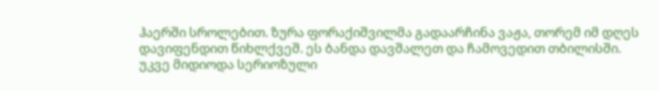ჰაერში სროლებით. ზურა ფორაქიშვილმა გადაარჩინა ვაჟა, თორემ იმ დღეს დავიფენდით წიხლქვეშ. ეს ბანდა დავშალეთ და ჩამოვედით თბილისში.
უკვე მიდიოდა სერიოზული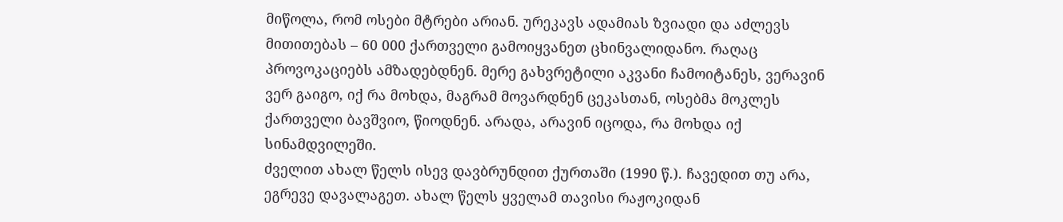მიწოლა, რომ ოსები მტრები არიან. ურეკავს ადამიას ზვიადი და აძლევს მითითებას – 60 000 ქართველი გამოიყვანეთ ცხინვალიდანო. რაღაც პროვოკაციებს ამზადებდნენ. მერე გახვრეტილი აკვანი ჩამოიტანეს, ვერავინ ვერ გაიგო, იქ რა მოხდა, მაგრამ მოვარდნენ ცეკასთან, ოსებმა მოკლეს ქართველი ბავშვიო, წიოდნენ. არადა, არავინ იცოდა, რა მოხდა იქ სინამდვილეში.
ძველით ახალ წელს ისევ დავბრუნდით ქურთაში (1990 წ.). ჩავედით თუ არა, ეგრევე დავალაგეთ. ახალ წელს ყველამ თავისი რაჟოკიდან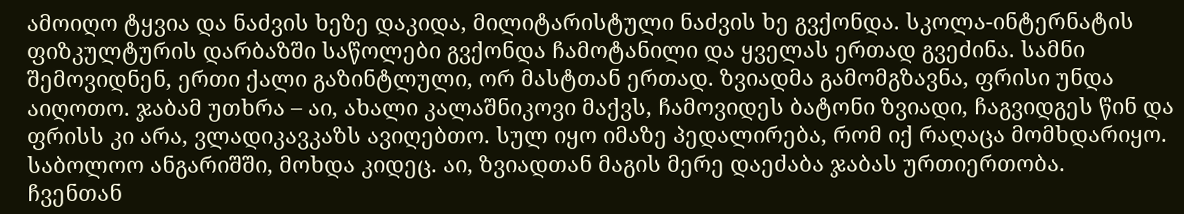ამოიღო ტყვია და ნაძვის ხეზე დაკიდა, მილიტარისტული ნაძვის ხე გვქონდა. სკოლა-ინტერნატის ფიზკულტურის დარბაზში საწოლები გვქონდა ჩამოტანილი და ყველას ერთად გვეძინა. სამნი შემოვიდნენ, ერთი ქალი გაზინტლული, ორ მასტთან ერთად. ზვიადმა გამომგზავნა, ფრისი უნდა აიღოთო. ჯაბამ უთხრა – აი, ახალი კალაშნიკოვი მაქვს, ჩამოვიდეს ბატონი ზვიადი, ჩაგვიდგეს წინ და ფრისს კი არა, ვლადიკავკაზს ავიღებთო. სულ იყო იმაზე პედალირება, რომ იქ რაღაცა მომხდარიყო. საბოლოო ანგარიშში, მოხდა კიდეც. აი, ზვიადთან მაგის მერე დაეძაბა ჯაბას ურთიერთობა.
ჩვენთან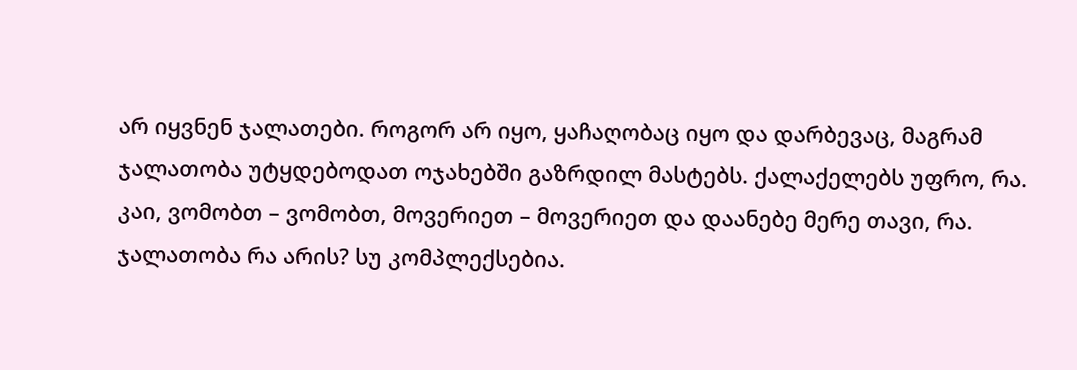არ იყვნენ ჯალათები. როგორ არ იყო, ყაჩაღობაც იყო და დარბევაც, მაგრამ ჯალათობა უტყდებოდათ ოჯახებში გაზრდილ მასტებს. ქალაქელებს უფრო, რა. კაი, ვომობთ – ვომობთ, მოვერიეთ – მოვერიეთ და დაანებე მერე თავი, რა. ჯალათობა რა არის? სუ კომპლექსებია.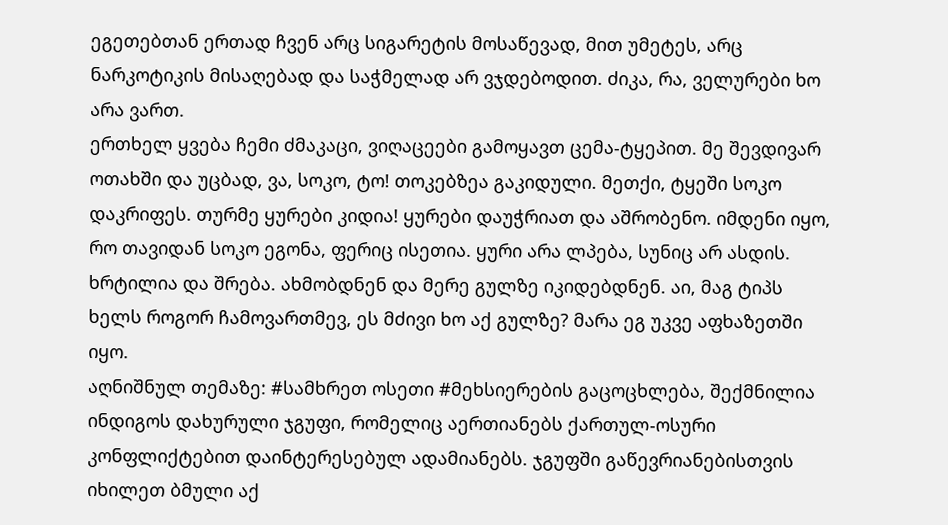ეგეთებთან ერთად ჩვენ არც სიგარეტის მოსაწევად, მით უმეტეს, არც ნარკოტიკის მისაღებად და საჭმელად არ ვჯდებოდით. ძიკა, რა, ველურები ხო არა ვართ.
ერთხელ ყვება ჩემი ძმაკაცი, ვიღაცეები გამოყავთ ცემა-ტყეპით. მე შევდივარ ოთახში და უცბად, ვა, სოკო, ტო! თოკებზეა გაკიდული. მეთქი, ტყეში სოკო დაკრიფეს. თურმე ყურები კიდია! ყურები დაუჭრიათ და აშრობენო. იმდენი იყო, რო თავიდან სოკო ეგონა, ფერიც ისეთია. ყური არა ლპება, სუნიც არ ასდის. ხრტილია და შრება. ახმობდნენ და მერე გულზე იკიდებდნენ. აი, მაგ ტიპს ხელს როგორ ჩამოვართმევ, ეს მძივი ხო აქ გულზე? მარა ეგ უკვე აფხაზეთში იყო.
აღნიშნულ თემაზე: #სამხრეთ ოსეთი #მეხსიერების გაცოცხლება, შექმნილია ინდიგოს დახურული ჯგუფი, რომელიც აერთიანებს ქართულ-ოსური კონფლიქტებით დაინტერესებულ ადამიანებს. ჯგუფში გაწევრიანებისთვის იხილეთ ბმული აქ